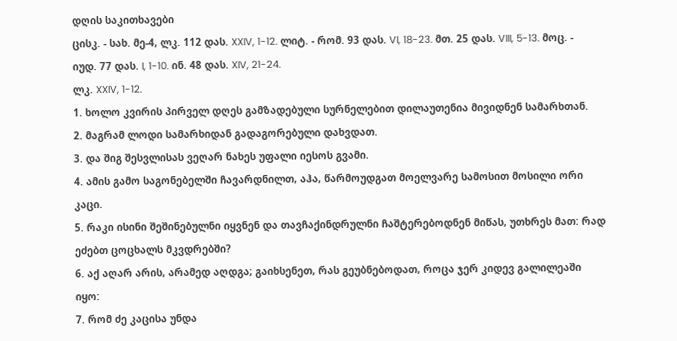დღის საკითხავები
ცისკ. - სახ. მე-4, ლკ. 112 დას. XXIV, 1-12. ლიტ. - რომ. 93 დას. VI, 18-23. მთ. 25 დას. VIII, 5-13. მოც. - იუდ. 77 დას. I, 1-10. ინ. 48 დას. XIV, 21-24.
ლკ. XXIV, 1-12.
1. ხოლო კვირის პირველ დღეს გამზადებული სურნელებით დილაუთენია მივიდნენ სამარხთან.
2. მაგრამ ლოდი სამარხიდან გადაგორებული დახვდათ.
3. და შიგ შესვლისას ვეღარ ნახეს უფალი იესოს გვამი.
4. ამის გამო საგონებელში ჩავარდნილთ, აჰა, წარმოუდგათ მოელვარე სამოსით მოსილი ორი კაცი.
5. რაკი ისინი შეშინებულნი იყვნენ და თავჩაქინდრულნი ჩაშტერებოდნენ მიწას, უთხრეს მათ: რად ეძებთ ცოცხალს მკვდრებში?
6. აქ აღარ არის, არამედ აღდგა; გაიხსენეთ, რას გეუბნებოდათ, როცა ჯერ კიდევ გალილეაში იყო:
7. რომ ძე კაცისა უნდა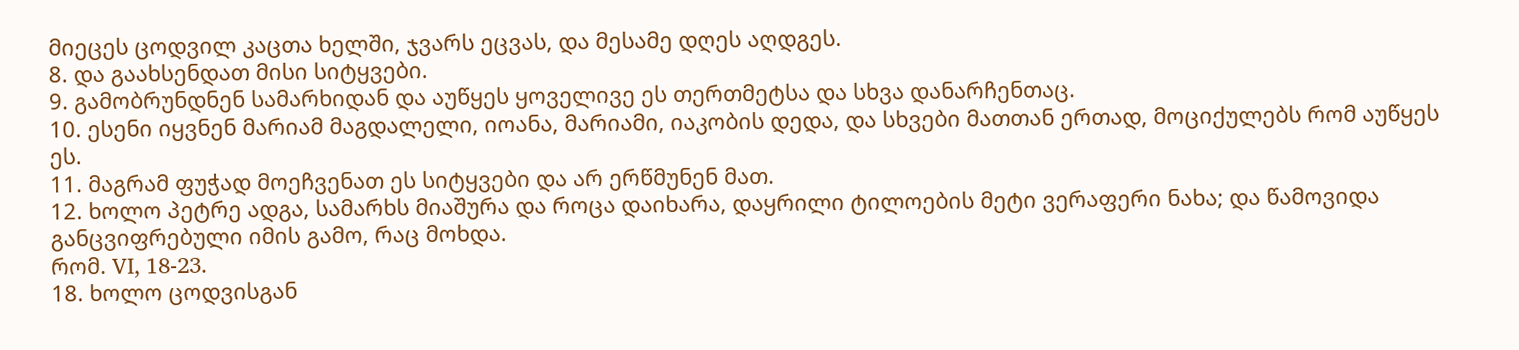მიეცეს ცოდვილ კაცთა ხელში, ჯვარს ეცვას, და მესამე დღეს აღდგეს.
8. და გაახსენდათ მისი სიტყვები.
9. გამობრუნდნენ სამარხიდან და აუწყეს ყოველივე ეს თერთმეტსა და სხვა დანარჩენთაც.
10. ესენი იყვნენ მარიამ მაგდალელი, იოანა, მარიამი, იაკობის დედა, და სხვები მათთან ერთად, მოციქულებს რომ აუწყეს ეს.
11. მაგრამ ფუჭად მოეჩვენათ ეს სიტყვები და არ ერწმუნენ მათ.
12. ხოლო პეტრე ადგა, სამარხს მიაშურა და როცა დაიხარა, დაყრილი ტილოების მეტი ვერაფერი ნახა; და წამოვიდა განცვიფრებული იმის გამო, რაც მოხდა.
რომ. VI, 18-23.
18. ხოლო ცოდვისგან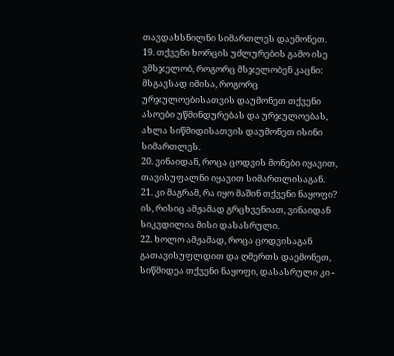თავდახსნილნი სიმართლეს დაემონეთ.
19. თქვენი ხორცის უძლურების გამო ისე ვმსჯელობ, როგორც მსჯელობენ კაცნი: მსგავსად იმისა, როგორც ურჯულოებისათვის დაუმონეთ თქვენი ასოები უწმინდურებას და ურჯულოებას, ახლა სიწმიდისათვის დაუმონეთ ისინი სიმართლეს.
20. ვინაიდან, როცა ცოდვის მონები იყავით, თავისუფალნი იყავით სიმართლისაგან.
21. კი მაგრამ, რა იყო მაშინ თქვენი ნაყოფი? ის, რისიც ამჟამად გრცხვენიათ, ვინაიდან სიკვდილია მისი დასასრული.
22. ხოლო ამჟამად, როცა ცოდვისაგან გათავისუფლდით და ღმერთს დაემონეთ, სიწმიდეა თქვენი ნაყოფი, დასასრული კი -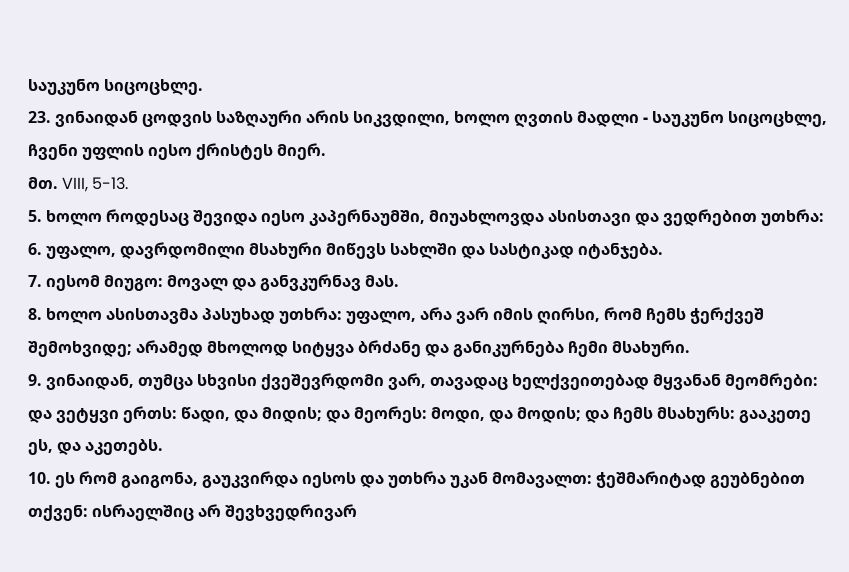საუკუნო სიცოცხლე.
23. ვინაიდან ცოდვის საზღაური არის სიკვდილი, ხოლო ღვთის მადლი - საუკუნო სიცოცხლე, ჩვენი უფლის იესო ქრისტეს მიერ.
მთ. VIII, 5-13.
5. ხოლო როდესაც შევიდა იესო კაპერნაუმში, მიუახლოვდა ასისთავი და ვედრებით უთხრა:
6. უფალო, დავრდომილი მსახური მიწევს სახლში და სასტიკად იტანჯება.
7. იესომ მიუგო: მოვალ და განვკურნავ მას.
8. ხოლო ასისთავმა პასუხად უთხრა: უფალო, არა ვარ იმის ღირსი, რომ ჩემს ჭერქვეშ შემოხვიდე; არამედ მხოლოდ სიტყვა ბრძანე და განიკურნება ჩემი მსახური.
9. ვინაიდან, თუმცა სხვისი ქვეშევრდომი ვარ, თავადაც ხელქვეითებად მყვანან მეომრები: და ვეტყვი ერთს: წადი, და მიდის; და მეორეს: მოდი, და მოდის; და ჩემს მსახურს: გააკეთე ეს, და აკეთებს.
10. ეს რომ გაიგონა, გაუკვირდა იესოს და უთხრა უკან მომავალთ: ჭეშმარიტად გეუბნებით თქვენ: ისრაელშიც არ შევხვედრივარ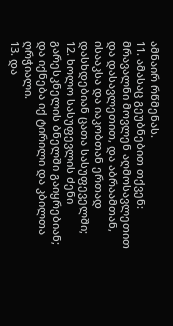ამნაირ რწმენას.
11. ამასაც გეუბნებით თქვენ: მრავალნი მოვლენ აღმოსავლეთით და დასავლეთით, და აბრაამთან, ისააკსა და იაკობთან ერთად დასხდებიან ცათა სასუფეველში;
12. ხოლო სასუფევლის ძენი გარესკნელის ბნელში გაიყრებიან; და იქნება იქ ტირილი და კბილთა ღრჭიალი.
13. და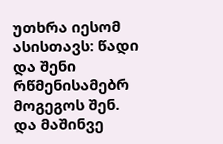უთხრა იესომ ასისთავს: წადი და შენი რწმენისამებრ მოგეგოს შენ. და მაშინვე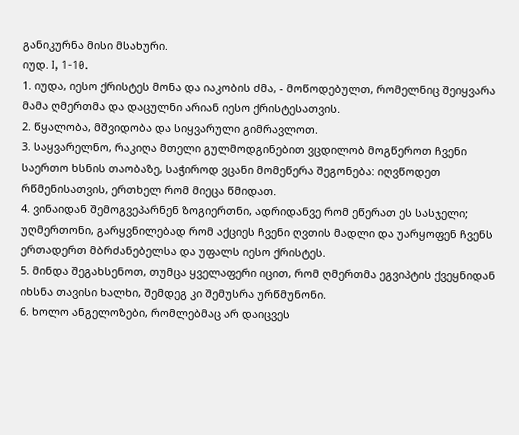განიკურნა მისი მსახური.
იუდ. I, 1-10.
1. იუდა, იესო ქრისტეს მონა და იაკობის ძმა, - მოწოდებულთ, რომელნიც შეიყვარა მამა ღმერთმა და დაცულნი არიან იესო ქრისტესათვის.
2. წყალობა, მშვიდობა და სიყვარული გიმრავლოთ.
3. საყვარელნო, რაკიღა მთელი გულმოდგინებით ვცდილობ მოგწეროთ ჩვენი საერთო ხსნის თაობაზე, საჭიროდ ვცანი მომეწერა შეგონება: იღვწოდეთ რწმენისათვის, ერთხელ რომ მიეცა წმიდათ.
4. ვინაიდან შემოგვეპარნენ ზოგიერთნი, ადრიდანვე რომ ეწერათ ეს სასჯელი; უღმერთონი, გარყვნილებად რომ აქციეს ჩვენი ღვთის მადლი და უარყოფენ ჩვენს ერთადერთ მბრძანებელსა და უფალს იესო ქრისტეს.
5. მინდა შეგახსენოთ, თუმცა ყველაფერი იცით, რომ ღმერთმა ეგვიპტის ქვეყნიდან იხსნა თავისი ხალხი, შემდეგ კი შემუსრა ურწმუნონი.
6. ხოლო ანგელოზები, რომლებმაც არ დაიცვეს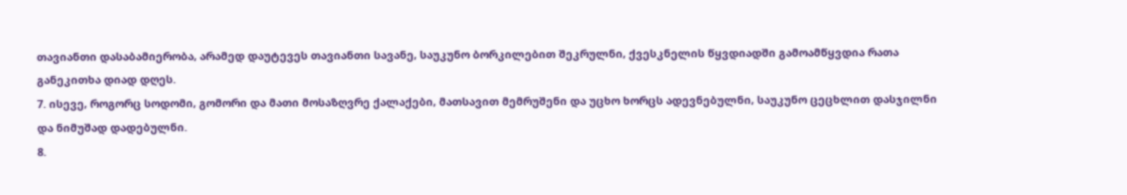თავიანთი დასაბამიერობა, არამედ დაუტევეს თავიანთი სავანე, საუკუნო ბორკილებით შეკრულნი, ქვესკნელის წყვდიადში გამოამწყვდია რათა განეკითხა დიად დღეს.
7. ისევე, როგორც სოდომი, გომორი და მათი მოსაზღვრე ქალაქები, მათსავით მემრუშენი და უცხო ხორცს ადევნებულნი, საუკუნო ცეცხლით დასჯილნი და ნიმუშად დადებულნი.
8.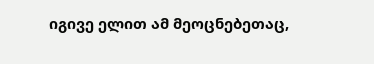იგივე ელით ამ მეოცნებეთაც,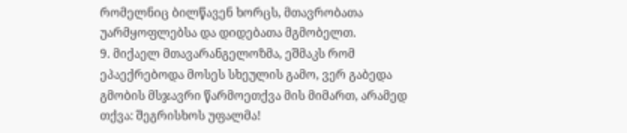რომელნიც ბილწავენ ხორცს, მთავრობათა უარმყოფლებსა და დიდებათა მგმობელთ.
9. მიქაელ მთავარანგელოზმა, ეშმაკს რომ ეპაექრებოდა მოსეს სხეულის გამო, ვერ გაბედა გმობის მსჯავრი წარმოეთქვა მის მიმართ, არამედ თქვა: შეგრისხოს უფალმა!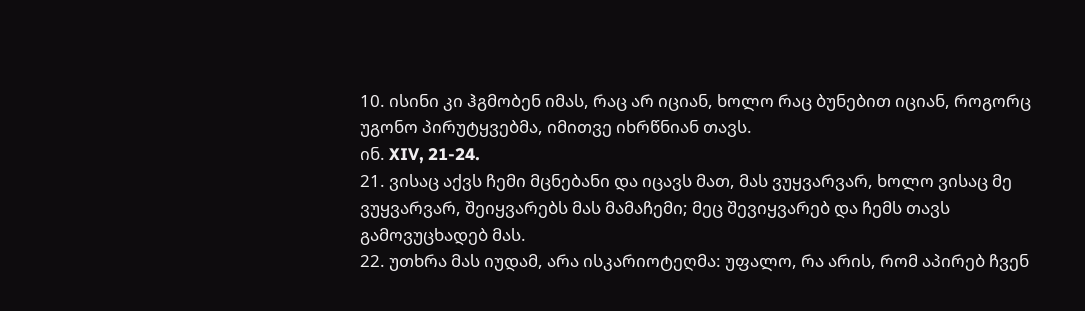10. ისინი კი ჰგმობენ იმას, რაც არ იციან, ხოლო რაც ბუნებით იციან, როგორც უგონო პირუტყვებმა, იმითვე იხრწნიან თავს.
ინ. XIV, 21-24.
21. ვისაც აქვს ჩემი მცნებანი და იცავს მათ, მას ვუყვარვარ, ხოლო ვისაც მე ვუყვარვარ, შეიყვარებს მას მამაჩემი; მეც შევიყვარებ და ჩემს თავს გამოვუცხადებ მას.
22. უთხრა მას იუდამ, არა ისკარიოტეღმა: უფალო, რა არის, რომ აპირებ ჩვენ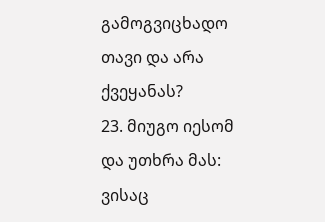გამოგვიცხადო თავი და არა ქვეყანას?
23. მიუგო იესომ და უთხრა მას: ვისაც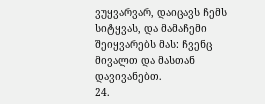ვუყვარვარ, დაიცავს ჩემს სიტყვას, და მამაჩემი შეიყვარებს მას: ჩვენც მივალთ და მასთან დავივანებთ.
24.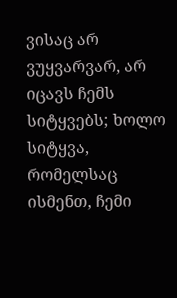ვისაც არ ვუყვარვარ, არ იცავს ჩემს სიტყვებს; ხოლო სიტყვა, რომელსაც ისმენთ, ჩემი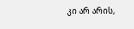კი არ არის,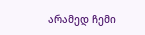არამედ ჩემი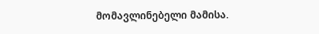მომავლინებელი მამისა.